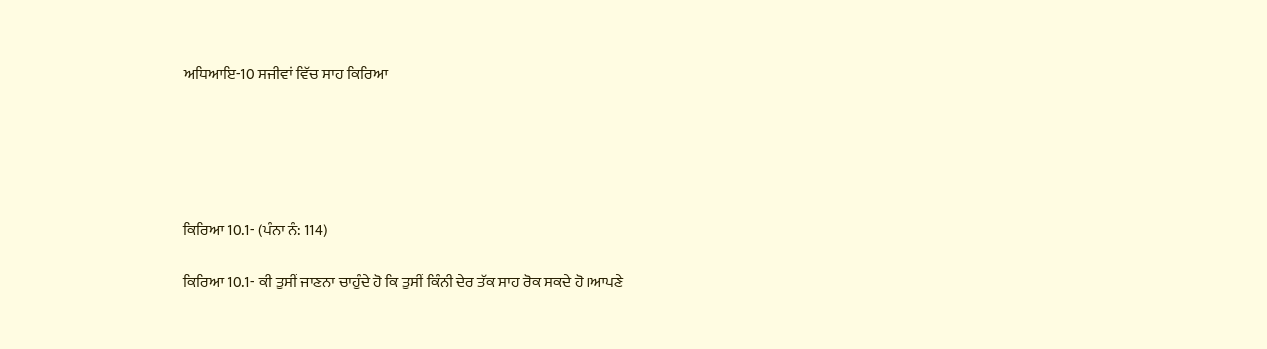ਅਧਿਆਇ-10 ਸਜੀਵਾਂ ਵਿੱਚ ਸਾਹ ਕਿਰਿਆ





ਕਿਰਿਆ 10.1- (ਪੰਨਾ ਨੰ: 114)

ਕਿਰਿਆ 10.1- ਕੀ ਤੁਸੀਂ ਜਾਣਨਾ ਚਾਹੁੰਦੇ ਹੋ ਕਿ ਤੁਸੀਂ ਕਿੰਨੀ ਦੇਰ ਤੱਕ ਸਾਹ ਰੋਕ ਸਕਦੇ ਹੋ।ਆਪਣੇ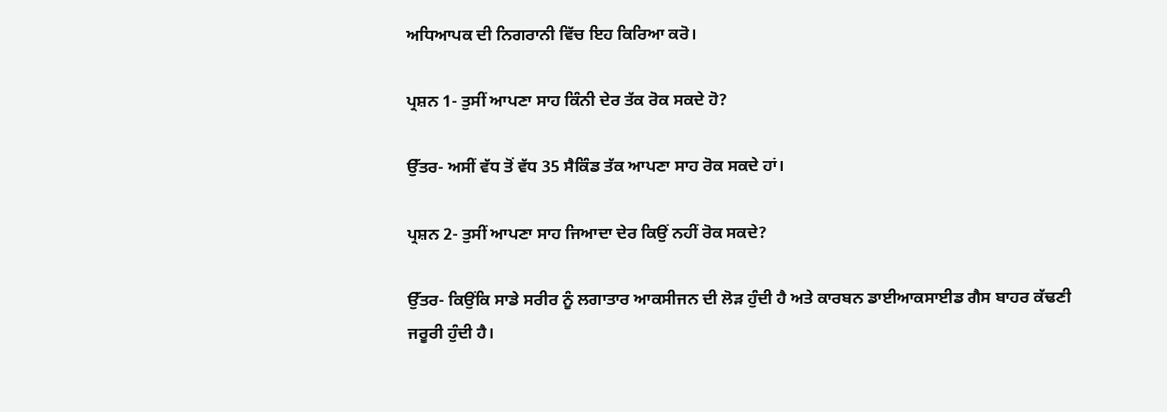ਅਧਿਆਪਕ ਦੀ ਨਿਗਰਾਨੀ ਵਿੱਚ ਇਹ ਕਿਰਿਆ ਕਰੋ।

ਪ੍ਰਸ਼ਨ 1- ਤੁਸੀਂ ਆਪਣਾ ਸਾਹ ਕਿੰਨੀ ਦੇਰ ਤੱਕ ਰੋਕ ਸਕਦੇ ਹੋ?

ਉੱਤਰ- ਅਸੀਂ ਵੱਧ ਤੋਂ ਵੱਧ 35 ਸੈਕਿੰਡ ਤੱਕ ਆਪਣਾ ਸਾਹ ਰੋਕ ਸਕਦੇ ਹਾਂ।

ਪ੍ਰਸ਼ਨ 2- ਤੁਸੀਂ ਆਪਣਾ ਸਾਹ ਜਿਆਦਾ ਦੇਰ ਕਿਉਂ ਨਹੀਂ ਰੋਕ ਸਕਦੇ?

ਉੱਤਰ- ਕਿਉਂਕਿ ਸਾਡੇ ਸਰੀਰ ਨੂੰ ਲਗਾਤਾਰ ਆਕਸੀਜਨ ਦੀ ਲੋੜ ਹੁੰਦੀ ਹੈ ਅਤੇ ਕਾਰਬਨ ਡਾਈਆਕਸਾਈਡ ਗੈਸ ਬਾਹਰ ਕੱਢਣੀ ਜਰੂਰੀ ਹੁੰਦੀ ਹੈ।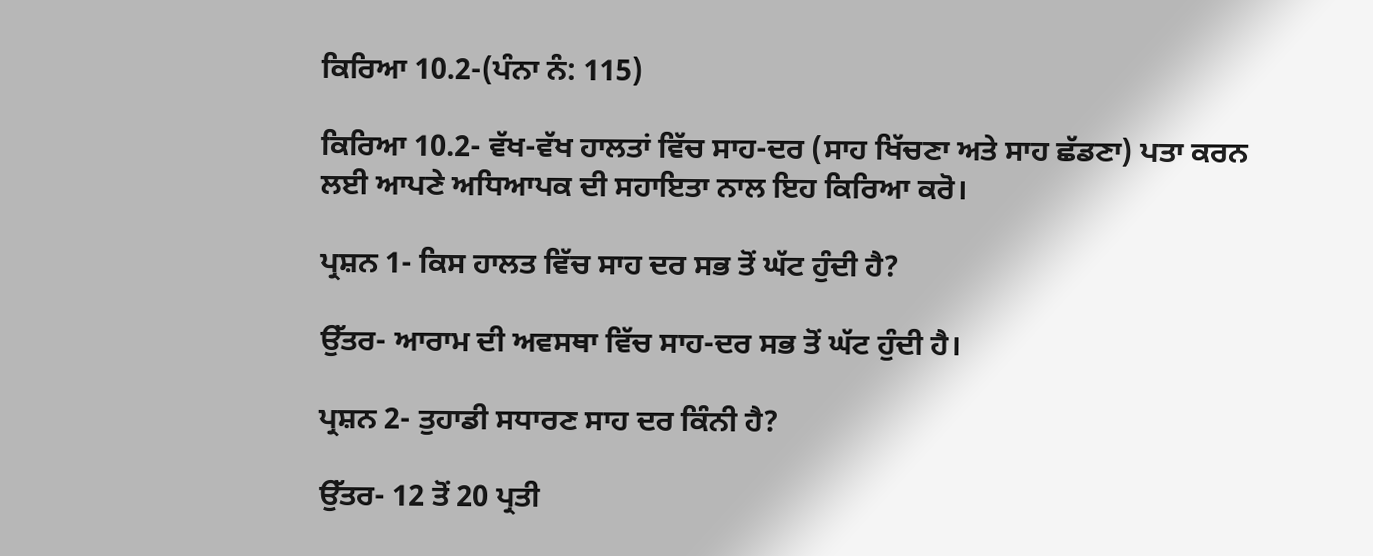ਕਿਰਿਆ 10.2-(ਪੰਨਾ ਨੰ: 115)

ਕਿਰਿਆ 10.2- ਵੱਖ-ਵੱਖ ਹਾਲਤਾਂ ਵਿੱਚ ਸਾਹ-ਦਰ (ਸਾਹ ਖਿੱਚਣਾ ਅਤੇ ਸਾਹ ਛੱਡਣਾ) ਪਤਾ ਕਰਨ ਲਈ ਆਪਣੇ ਅਧਿਆਪਕ ਦੀ ਸਹਾਇਤਾ ਨਾਲ ਇਹ ਕਿਰਿਆ ਕਰੋ।

ਪ੍ਰਸ਼ਨ 1- ਕਿਸ ਹਾਲਤ ਵਿੱਚ ਸਾਹ ਦਰ ਸਭ ਤੋਂ ਘੱਟ ਹੁੰਦੀ ਹੈ?

ਉੱਤਰ- ਆਰਾਮ ਦੀ ਅਵਸਥਾ ਵਿੱਚ ਸਾਹ-ਦਰ ਸਭ ਤੋਂ ਘੱਟ ਹੁੰਦੀ ਹੈ।

ਪ੍ਰਸ਼ਨ 2- ਤੁਹਾਡੀ ਸਧਾਰਣ ਸਾਹ ਦਰ ਕਿੰਨੀ ਹੈ?

ਉੱਤਰ- 12 ਤੋਂ 20 ਪ੍ਰਤੀ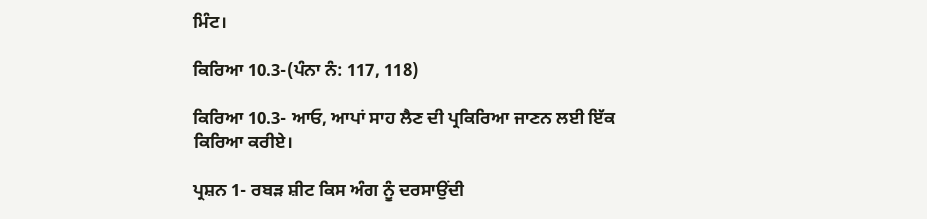ਮਿੰਟ।

ਕਿਰਿਆ 10.3-(ਪੰਨਾ ਨੰ: 117, 118)

ਕਿਰਿਆ 10.3- ਆਓ, ਆਪਾਂ ਸਾਹ ਲੈਣ ਦੀ ਪ੍ਰਕਿਰਿਆ ਜਾਣਨ ਲਈ ਇੱਕ ਕਿਰਿਆ ਕਰੀਏ।

ਪ੍ਰਸ਼ਨ 1- ਰਬੜ ਸ਼ੀਟ ਕਿਸ ਅੰਗ ਨੂੰ ਦਰਸਾਉਂਦੀ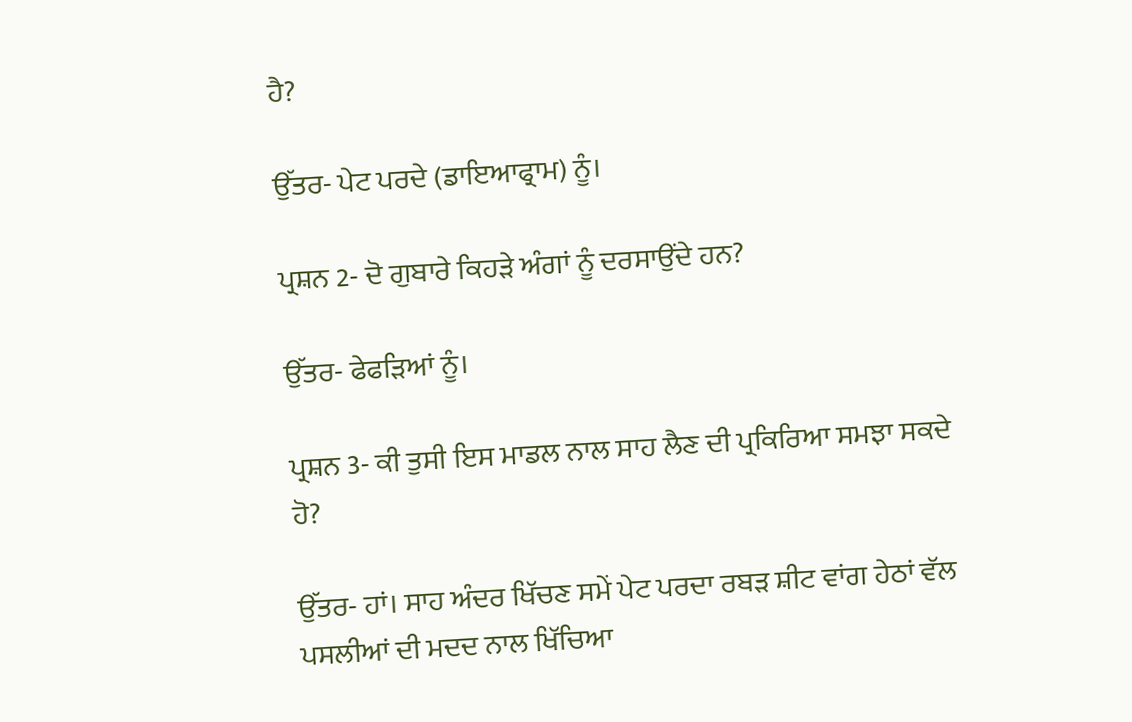ਹੈ?

ਉੱਤਰ- ਪੇਟ ਪਰਦੇ (ਡਾਇਆਫ੍ਰਾਮ) ਨੂੰ।

ਪ੍ਰਸ਼ਨ 2- ਦੋ ਗੁਬਾਰੇ ਕਿਹੜੇ ਅੰਗਾਂ ਨੂੰ ਦਰਸਾਉਂਦੇ ਹਨ?

ਉੱਤਰ- ਫੇਫੜਿਆਂ ਨੂੰ।

ਪ੍ਰਸ਼ਨ 3- ਕੀ ਤੁਸੀ ਇਸ ਮਾਡਲ ਨਾਲ ਸਾਹ ਲੈਣ ਦੀ ਪ੍ਰਕਿਰਿਆ ਸਮਝਾ ਸਕਦੇ ਹੋ?

ਉੱਤਰ- ਹਾਂ। ਸਾਹ ਅੰਦਰ ਖਿੱਚਣ ਸਮੇਂ ਪੇਟ ਪਰਦਾ ਰਬੜ ਸ਼ੀਟ ਵਾਂਗ ਹੇਠਾਂ ਵੱਲ ਪਸਲੀਆਂ ਦੀ ਮਦਦ ਨਾਲ ਖਿੱਚਿਆ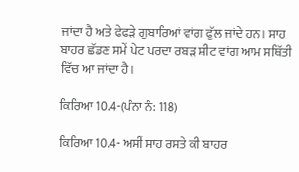ਜਾਂਦਾ ਹੈ ਅਤੇ ਫੇਫੜੇ ਗੁਬਾਰਿਆਂ ਵਾਂਗ ਫੁੱਲ ਜਾਂਦੇ ਹਨ। ਸਾਹ ਬਾਹਰ ਛੱਡਣ ਸਮੇਂ ਪੇਟ ਪਰਦਾ ਰਬੜ ਸ਼ੀਟ ਵਾਂਗ ਆਮ ਸਥਿੱਤੀ ਵਿੱਚ ਆ ਜਾਂਦਾ ਹੈ।

ਕਿਰਿਆ 10.4-(ਪੰਨਾ ਨੰ: 118)

ਕਿਰਿਆ 10.4- ਅਸੀਂ ਸਾਹ ਰਸਤੇ ਕੀ ਬਾਹਰ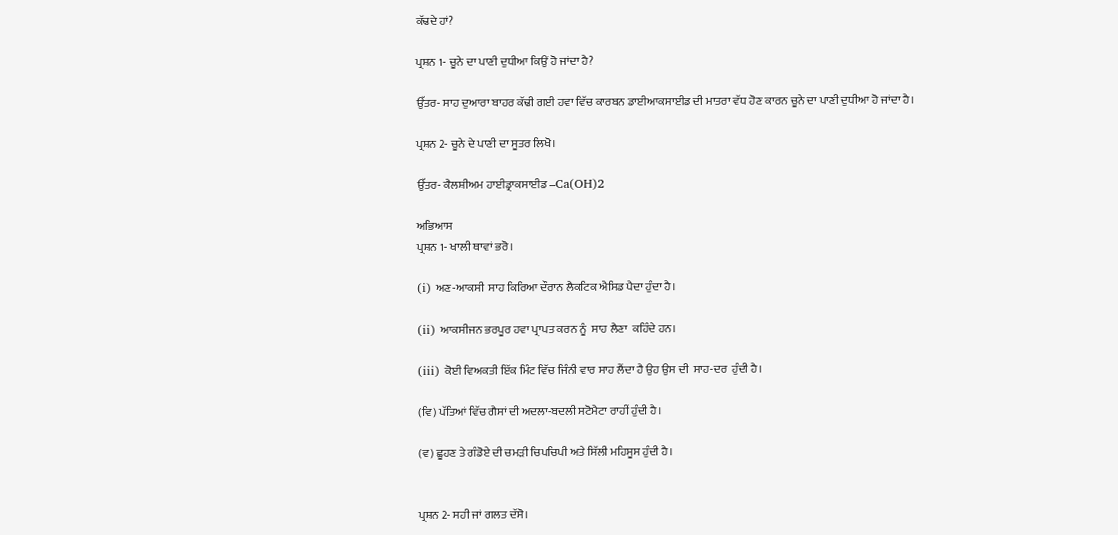ਕੱਢਦੇ ਹਾਂ?

ਪ੍ਰਸ਼ਨ 1- ਚੂਨੇ ਦਾ ਪਾਣੀ ਦੁਧੀਆ ਕਿਉਂ ਹੋ ਜਾਂਦਾ ਹੈ?

ਉੱਤਰ- ਸਾਹ ਦੁਆਰਾ ਬਾਹਰ ਕੱਢੀ ਗਈ ਹਵਾ ਵਿੱਚ ਕਾਰਬਨ ਡਾਈਆਕਸਾਈਡ ਦੀ ਮਾਤਰਾ ਵੱਧ ਹੋਣ ਕਾਰਨ ਚੂਨੇ ਦਾ ਪਾਣੀ ਦੁਧੀਆ ਹੋ ਜਾਂਦਾ ਹੈ।

ਪ੍ਰਸ਼ਨ 2- ਚੂਨੇ ਦੇ ਪਾਣੀ ਦਾ ਸੂਤਰ ਲਿਖੋ।

ਉੱਤਰ- ਕੈਲਸ਼ੀਅਮ ਹਾਈਡ੍ਰਾਕਸਾਈਡ –Ca(OH)2

ਅਭਿਆਸ
ਪ੍ਰਸ਼ਨ 1- ਖਾਲੀ ਥਾਵਾਂ ਭਰੋ।

(i) ਅਣ-ਆਕਸੀ  ਸਾਹ ਕਿਰਿਆ ਦੌਰਾਨ ਲੈਕਟਿਕ ਐਸਿਡ ਪੈਦਾ ਹੁੰਦਾ ਹੈ।

(ii) ਆਕਸੀਜਨ ਭਰਪੂਰ ਹਵਾ ਪ੍ਰਾਪਤ ਕਰਨ ਨੂੰ  ਸਾਹ ਲੈਣਾ  ਕਹਿੰਦੇ ਹਨ।

(iii) ਕੋਈ ਵਿਅਕਤੀ ਇੱਕ ਮਿੰਟ ਵਿੱਚ ਜਿੰਨੀ ਵਾਰ ਸਾਹ ਲੈਂਦਾ ਹੈ ਉਹ ਉਸ ਦੀ  ਸਾਹ-ਦਰ  ਹੁੰਦੀ ਹੈ।

(ਵਿ) ਪੱਤਿਆਂ ਵਿੱਚ ਗੈਸਾਂ ਦੀ ਅਦਲਾ-ਬਦਲੀ ਸਟੋਮੈਟਾ ਰਾਹੀਂ ਹੁੰਦੀ ਹੈ।

(ਵ) ਛੂਹਣ ਤੇ ਗੰਡੋਏ ਦੀ ਚਮੜੀ ਚਿਪਚਿਪੀ ਅਤੇ ਸਿੱਲੀ ਮਹਿਸੂਸ ਹੁੰਦੀ ਹੈ।


ਪ੍ਰਸ਼ਨ 2- ਸਹੀ ਜਾਂ ਗਲਤ ਦੱਸੋ।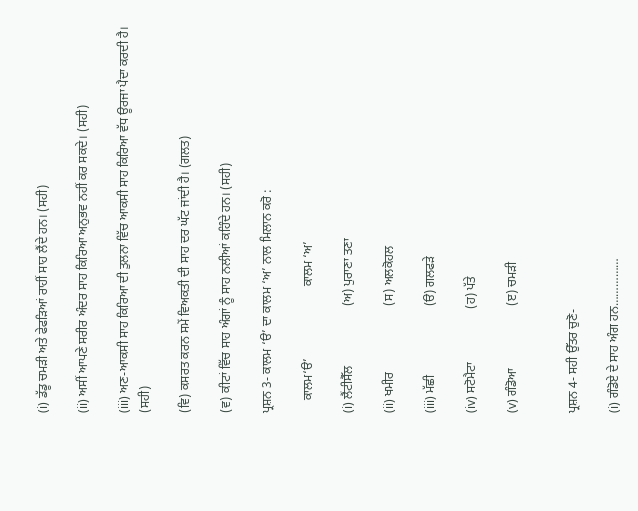(i) ਡੱਡੂ ਚਮੜੀ ਅਤੇ ਫੇਫੜਿਆਂ ਰਾਹੀਂ ਸਾਹ ਲੈਂਦੇ ਹਨ। (ਸਹੀ)

(ii) ਅਸੀਂ ਆਪਣੇ ਸਰੀਰ ਅੰਦਰ ਸਾਹ ਕਿਰਿਆ ਅਨੁਭਵ ਨਹੀਂ ਕਰ ਸਕਦੇ। (ਸਹੀ)

(iii) ਅਣ-ਆਕਸੀ ਸਾਹ ਕਿਰਿਆ ਦੀ ਤੁਲਨਾ ਵਿੱਚ ਆਕਸੀ ਸਾਹ ਕਿਰਿਆ ਵੱਧ ਊਰਜਾ ਪੈਦਾ ਕਰਦੀ ਹੈ। (ਸਹੀ)

(ਵਿ) ਕਸਰਤ ਕਰਨ ਸਮੇਂ ਵਿਅਕਤੀ ਦੀ ਸਾਹ ਦਰ ਘੱਟ ਜਾਂਦੀ ਹੈ। (ਗਲਤ)

(ਵ) ਕੀਟਾਂ ਵਿੱਚ ਸਾਹ ਅੰਗਾਂ ਨੂੰ ਸਾਹ ਨਲੀਆਂ ਕਹਿੰਦੇ ਹਨ। (ਸਹੀ)

ਪ੍ਰਸ਼ਨ 3- ਕਾਲਮ ‘ੳ’ ਦਾ ਕਾਲਮ ‘ਅ’ ਨਾਲ ਮਿਲਾਨ ਕਰੋ :

    ਕਾਲਮ‘ੳ’                       ਕਾਲਮ ‘ਅ’

(i) ਲੈਂਟੀਸੈੱਲ                   (ਅ) ਪੁਰਾਣਾ ਤਣਾ

(ii) ਖਮੀਰ                     (ਸ) ਅਲਕੋਹਲ

(iii) ਮੱਛੀ                      (ੳ) ਗਲਫੜੇ

(iv) ਸਟੋਮੈਟਾ                 (ਹ) ਪੱਤੇ

(v) ਗੰਡੋਆ                    (ੲ) ਚਮੜੀ


ਪ੍ਰਸ਼ਨ 4- ਸਹੀ ਉੱਤਰ ਚੁਣੋ-

(i) ਗੰਡੋਏ ਦੇ ਸਾਹ ਅੰਗ ਹਨ……………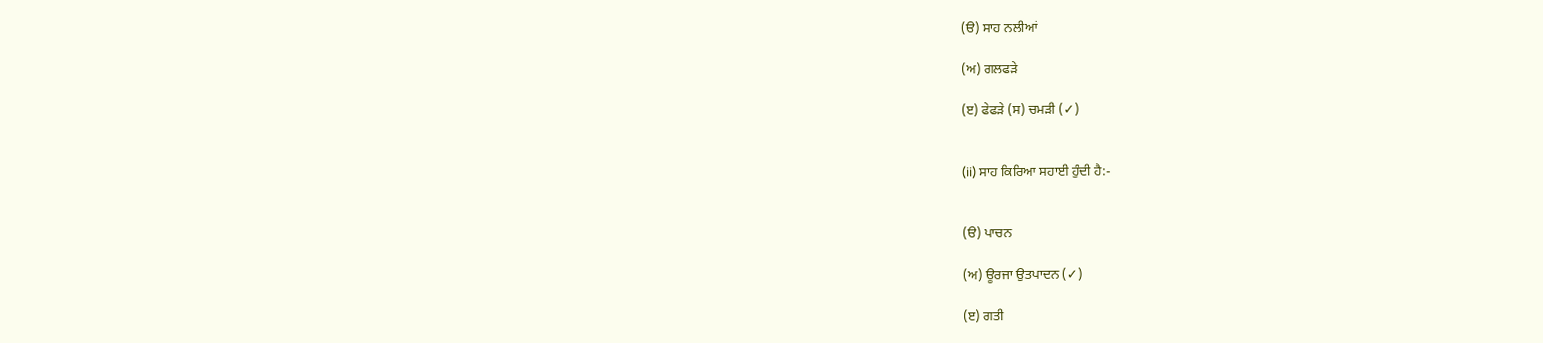(ੳ) ਸਾਹ ਨਲੀਆਂ

(ਅ) ਗਲਫੜੇ

(ੲ) ਫੇਫੜੇ (ਸ) ਚਮੜੀ (✓)


(ii) ਸਾਹ ਕਿਰਿਆ ਸਹਾਈ ਹੁੰਦੀ ਹੈ:-


(ੳ) ਪਾਚਨ

(ਅ) ਊਰਜਾ ਉਤਪਾਦਨ (✓)

(ੲ) ਗਤੀ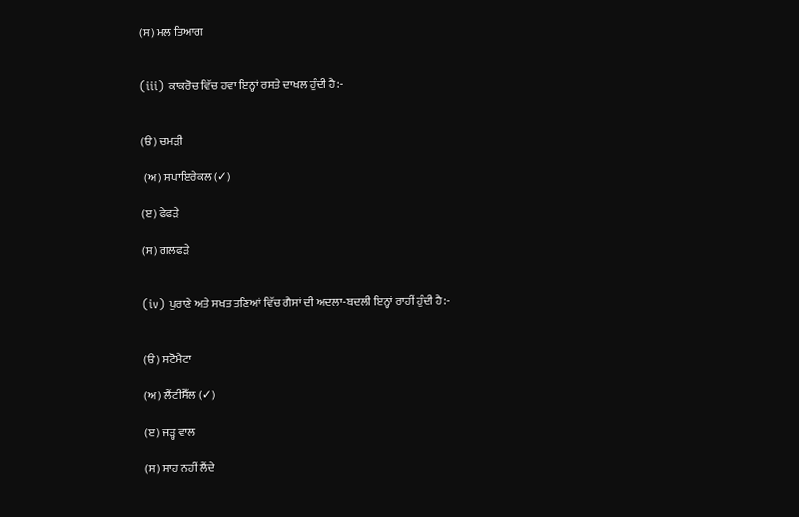(ਸ) ਮਲ ਤਿਆਗ


(iii) ਕਾਕਰੋਚ ਵਿੱਚ ਹਵਾ ਇਨ੍ਹਾਂ ਰਸਤੇ ਦਾਖਲ ਹੁੰਦੀ ਹੈ:-


(ੳ) ਚਮੜੀ

 (ਅ) ਸਪਾਇਰੇਕਲ (✓)

(ੲ) ਫੇਫੜੇ

(ਸ) ਗਲਫੜੇ


(iv) ਪੁਰਾਣੇ ਅਤੇ ਸਖਤ ਤਣਿਆਂ ਵਿੱਚ ਗੈਸਾਂ ਦੀ ਅਦਲਾ-ਬਦਲੀ ਇਨ੍ਹਾਂ ਰਾਹੀਂ ਹੁੰਦੀ ਹੈ:-


(ੳ) ਸਟੋਮੈਟਾ

(ਅ) ਲੈਂਟੀਸੈੱਲ (✓)

(ੲ) ਜੜ੍ਹ ਵਾਲ

(ਸ) ਸਾਹ ਨਹੀਂ ਲੈਂਦੇ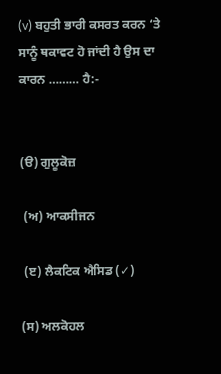(v) ਬਹੁਤੀ ਭਾਰੀ ਕਸਰਤ ਕਰਨ ‘ਤੇ ਸਾਨੂੰ ਥਕਾਵਟ ਹੋ ਜਾਂਦੀ ਹੈ ਉਸ ਦਾ ਕਾਰਨ ……… ਹੈ:-


(ੳ) ਗੁਲੂਕੋਜ਼

 (ਅ) ਆਕਸੀਜਨ

 (ੲ) ਲੈਕਟਿਕ ਐਸਿਡ (✓)

(ਸ) ਅਲਕੋਹਲ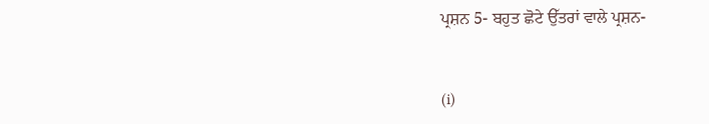ਪ੍ਰਸ਼ਨ 5- ਬਹੁਤ ਛੋਟੇ ਉੱਤਰਾਂ ਵਾਲੇ ਪ੍ਰਸ਼ਨ-


(i)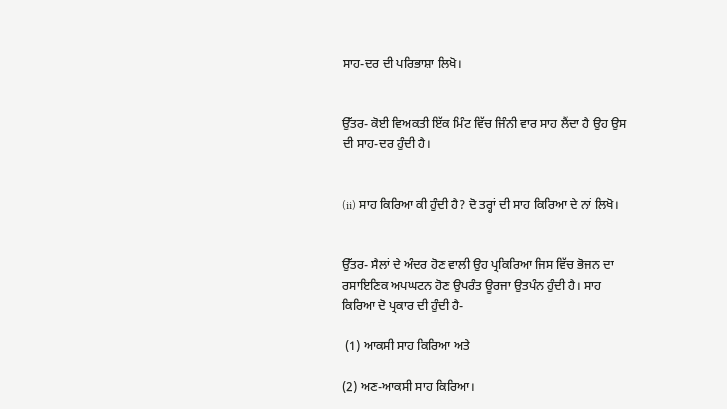ਸਾਹ-ਦਰ ਦੀ ਪਰਿਭਾਸ਼ਾ ਲਿਖੋ।


ਉੱਤਰ- ਕੋਈ ਵਿਅਕਤੀ ਇੱਕ ਮਿੰਟ ਵਿੱਚ ਜਿੰਨੀ ਵਾਰ ਸਾਹ ਲੈਂਦਾ ਹੈ ਉਹ ਉਸ ਦੀ ਸਾਹ-ਦਰ ਹੁੰਦੀ ਹੈ।


(ii) ਸਾਹ ਕਿਰਿਆ ਕੀ ਹੁੰਦੀ ਹੈ? ਦੋ ਤਰ੍ਹਾਂ ਦੀ ਸਾਹ ਕਿਰਿਆ ਦੇ ਨਾਂ ਲਿਖੋ।


ਉੱਤਰ- ਸੈਲਾਂ ਦੇ ਅੰਦਰ ਹੋਣ ਵਾਲੀ ਉਹ ਪ੍ਰਕਿਰਿਆ ਜਿਸ ਵਿੱਚ ਭੋਜਨ ਦਾ ਰਸਾਇਣਿਕ ਅਪਘਟਨ ਹੋਣ ਉਪਰੰਤ ਊਰਜਾ ਉਤਪੰਨ ਹੁੰਦੀ ਹੈ। ਸਾਹ ਕਿਰਿਆ ਦੋ ਪ੍ਰਕਾਰ ਦੀ ਹੁੰਦੀ ਹੈ-

 (1) ਆਕਸੀ ਸਾਹ ਕਿਰਿਆ ਅਤੇ

(2) ਅਣ-ਆਕਸੀ ਸਾਹ ਕਿਰਿਆ।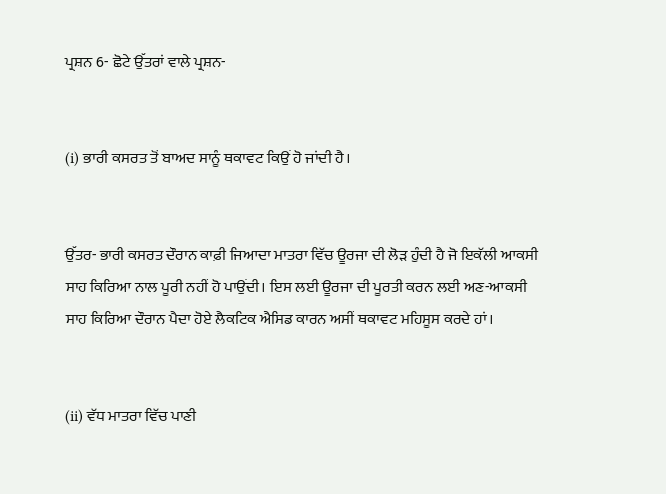ਪ੍ਰਸ਼ਨ 6- ਛੋਟੇ ਉੱਤਰਾਂ ਵਾਲੇ ਪ੍ਰਸ਼ਨ-


(i) ਭਾਰੀ ਕਸਰਤ ਤੋਂ ਬਾਅਦ ਸਾਨੂੰ ਥਕਾਵਟ ਕਿਉਂ ਹੋ ਜਾਂਦੀ ਹੈ।


ਉੱਤਰ- ਭਾਰੀ ਕਸਰਤ ਦੌਰਾਨ ਕਾਫ਼ੀ ਜਿਆਦਾ ਮਾਤਰਾ ਵਿੱਚ ਊਰਜਾ ਦੀ ਲੋੜ ਹੁੰਦੀ ਹੈ ਜੋ ਇਕੱਲੀ ਆਕਸੀ ਸਾਹ ਕਿਰਿਆ ਨਾਲ ਪੂਰੀ ਨਹੀਂ ਹੋ ਪਾਉਂਦੀ। ਇਸ ਲਈ ਊਰਜਾ ਦੀ ਪੂਰਤੀ ਕਰਨ ਲਈ ਅਣ-ਆਕਸੀ ਸਾਹ ਕਿਰਿਆ ਦੌਰਾਨ ਪੈਦਾ ਹੋਏ ਲੈਕਟਿਕ ਐਸਿਡ ਕਾਰਨ ਅਸੀਂ ਥਕਾਵਟ ਮਹਿਸੂਸ ਕਰਦੇ ਹਾਂ।


(ii) ਵੱਧ ਮਾਤਰਾ ਵਿੱਚ ਪਾਣੀ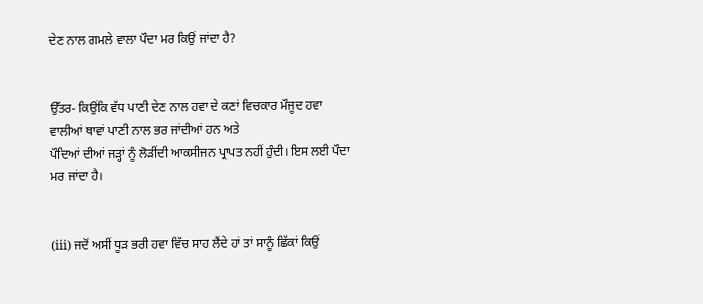ਦੇਣ ਨਾਲ ਗਮਲੇ ਵਾਲਾ ਪੌਦਾ ਮਰ ਕਿਉਂ ਜਾਂਦਾ ਹੈ?


ਉੱਤਰ- ਕਿਉਂਕਿ ਵੱਧ ਪਾਣੀ ਦੇਣ ਨਾਲ ਹਵਾ ਦੇ ਕਣਾਂ ਵਿਚਕਾਰ ਮੌਜੂਦ ਹਵਾ ਵਾਲੀਆਂ ਥਾਵਾਂ ਪਾਣੀ ਨਾਲ ਭਰ ਜਾਂਦੀਆਂ ਹਨ ਅਤੇ
ਪੌਦਿਆਂ ਦੀਆਂ ਜੜ੍ਹਾਂ ਨੂੰ ਲੋੜੀਂਦੀ ਆਕਸੀਜਨ ਪ੍ਰਾਪਤ ਨਹੀਂ ਹੁੰਦੀ। ਇਸ ਲਈ ਪੌਦਾ ਮਰ ਜਾਂਦਾ ਹੈ।


(iii) ਜਦੋਂ ਅਸੀਂ ਧੂੜ ਭਰੀ ਹਵਾ ਵਿੱਚ ਸਾਹ ਲੈਂਦੇ ਹਾਂ ਤਾਂ ਸਾਨੂੰ ਛਿੱਕਾਂ ਕਿਉਂ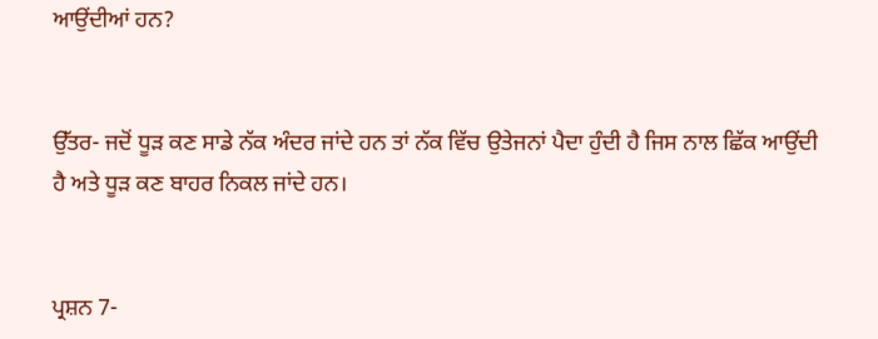ਆਉਂਦੀਆਂ ਹਨ?


ਉੱਤਰ- ਜਦੋਂ ਧੂੜ ਕਣ ਸਾਡੇ ਨੱਕ ਅੰਦਰ ਜਾਂਦੇ ਹਨ ਤਾਂ ਨੱਕ ਵਿੱਚ ਉਤੇਜਨਾਂ ਪੈਦਾ ਹੁੰਦੀ ਹੈ ਜਿਸ ਨਾਲ ਛਿੱਕ ਆਉਂਦੀ ਹੈ ਅਤੇ ਧੂੜ ਕਣ ਬਾਹਰ ਨਿਕਲ ਜਾਂਦੇ ਹਨ।


ਪ੍ਰਸ਼ਨ 7-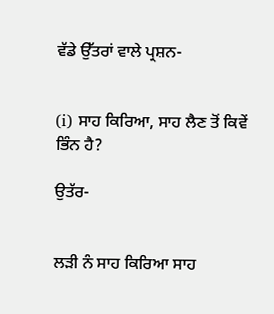ਵੱਡੇ ਉੱਤਰਾਂ ਵਾਲੇ ਪ੍ਰਸ਼ਨ-


(i) ਸਾਹ ਕਿਰਿਆ, ਸਾਹ ਲੈਣ ਤੋਂ ਕਿਵੇਂ ਭਿੰਨ ਹੈ?

ਉਤੱਰ-


ਲੜੀ ਨੰ ਸਾਹ ਕਿਰਿਆ ਸਾਹ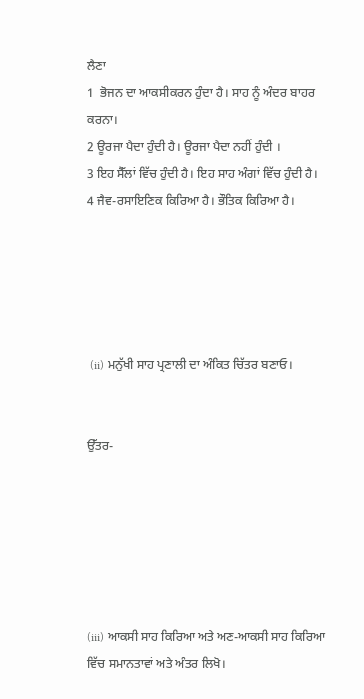ਲੈਣਾ
1  ਭੋਜਨ ਦਾ ਆਕਸੀਕਰਨ ਹੁੰਦਾ ਹੈ। ਸਾਹ ਨੂੰ ਅੰਦਰ ਬਾਹਰ ਕਰਨਾ।
2 ਊਰਜਾ ਪੈਦਾ ਹੁੰਦੀ ਹੈ। ਊਰਜਾ ਪੈਦਾ ਨਹੀਂ ਹੁੰਦੀ ।
3 ਇਹ ਸੈੱਲਾਂ ਵਿੱਚ ਹੁੰਦੀ ਹੈ। ਇਹ ਸਾਹ ਅੰਗਾਂ ਵਿੱਚ ਹੁੰਦੀ ਹੈ।
4 ਜੈਵ-ਰਸਾਇਣਿਕ ਕਿਰਿਆ ਹੈ। ਭੌਤਿਕ ਕਿਰਿਆ ਹੈ।





 (ii) ਮਨੁੱਖੀ ਸਾਹ ਪ੍ਰਣਾਲੀ ਦਾ ਅੰਕਿਤ ਚਿੱਤਰ ਬਣਾਓ।


ਉੱਤਰ-






(iii) ਆਕਸੀ ਸਾਹ ਕਿਰਿਆ ਅਤੇ ਅਣ-ਆਕਸੀ ਸਾਹ ਕਿਰਿਆ ਵਿੱਚ ਸਮਾਨਤਾਵਾਂ ਅਤੇ ਅੰਤਰ ਲਿਖੋ।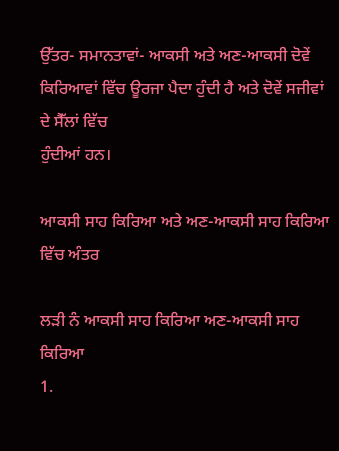ਉੱਤਰ- ਸਮਾਨਤਾਵਾਂ- ਆਕਸੀ ਅਤੇ ਅਣ-ਆਕਸੀ ਦੋਵੇਂ ਕਿਰਿਆਵਾਂ ਵਿੱਚ ਊਰਜਾ ਪੈਦਾ ਹੁੰਦੀ ਹੈ ਅਤੇ ਦੋਵੇਂ ਸਜੀਵਾਂ ਦੇ ਸੈੱਲਾਂ ਵਿੱਚ
ਹੁੰਦੀਆਂ ਹਨ।

ਆਕਸੀ ਸਾਹ ਕਿਰਿਆ ਅਤੇ ਅਣ-ਆਕਸੀ ਸਾਹ ਕਿਰਿਆ ਵਿੱਚ ਅੰਤਰ

ਲੜੀ ਨੰ ਆਕਸੀ ਸਾਹ ਕਿਰਿਆ ਅਣ-ਆਕਸੀ ਸਾਹ ਕਿਰਿਆ
1.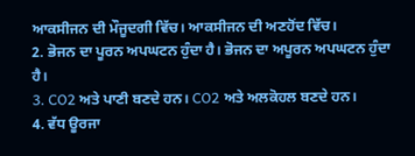ਆਕਸੀਜਨ ਦੀ ਮੌਜੂਦਗੀ ਵਿੱਚ। ਆਕਸੀਜਨ ਦੀ ਅਣਹੋਂਦ ਵਿੱਚ।
2. ਭੋਜਨ ਦਾ ਪੂਰਨ ਅਪਘਟਨ ਹੁੰਦਾ ਹੈ। ਭੋਜਨ ਦਾ ਅਪੂਰਨ ਅਪਘਟਨ ਹੁੰਦਾ ਹੈ।
3. CO2 ਅਤੇ ਪਾਣੀ ਬਣਦੇ ਹਨ। CO2 ਅਤੇ ਅਲਕੋਹਲ ਬਣਦੇ ਹਨ।
4. ਵੱਧ ਊਰਜਾ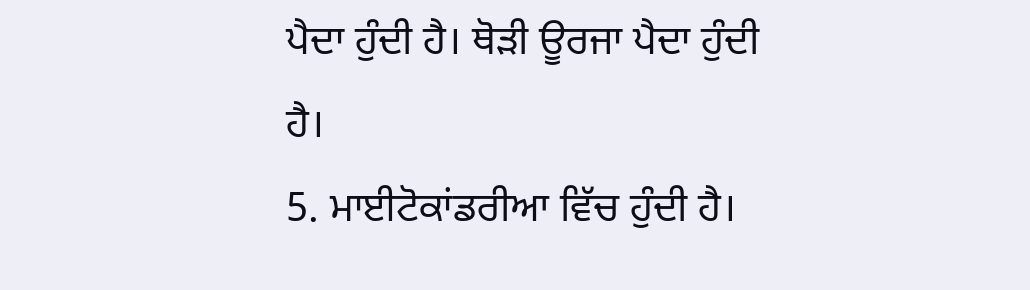ਪੈਦਾ ਹੁੰਦੀ ਹੈ। ਥੋੜੀ ਊਰਜਾ ਪੈਦਾ ਹੁੰਦੀ ਹੈ।
5. ਮਾਈਟੋਕਾਂਡਰੀਆ ਵਿੱਚ ਹੁੰਦੀ ਹੈ।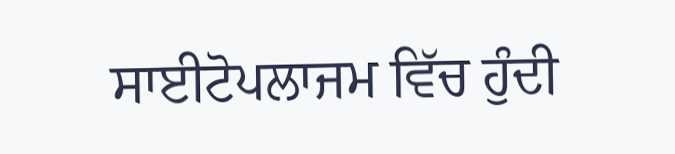ਸਾਈਟੋਪਲਾਜਮ ਵਿੱਚ ਹੁੰਦੀ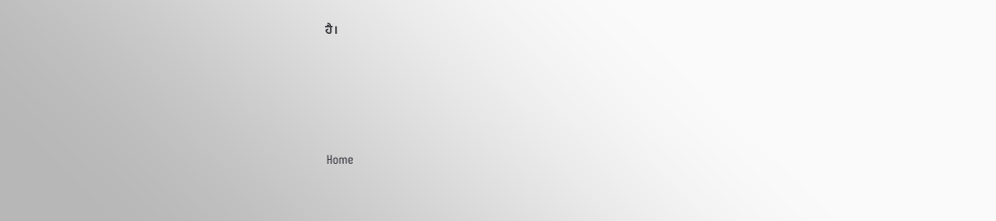ਹੈ।






Home